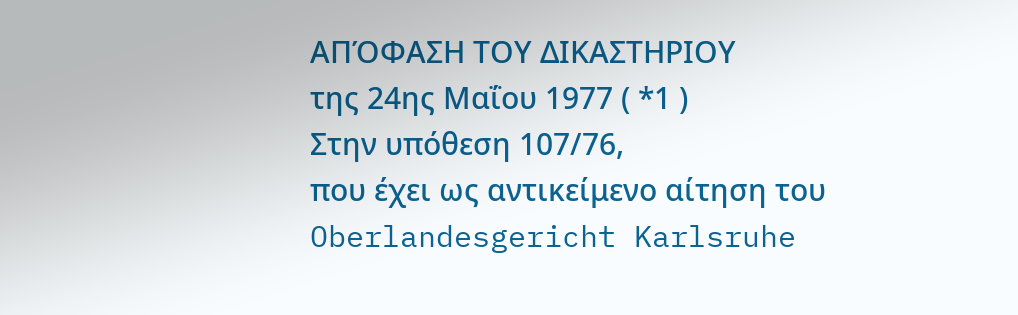ΑΠΌΦΑΣΗ ΤΟΥ ΔΙΚΑΣΤΗΡΙΟΥ
της 24ης Μαΐου 1977 ( *1 )
Στην υπόθεση 107/76,
που έχει ως αντικείμενο αίτηση του Oberlandesgericht Karlsruhe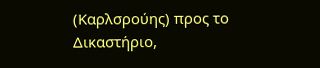(Καρλσρούης) προς το Δικαστήριο,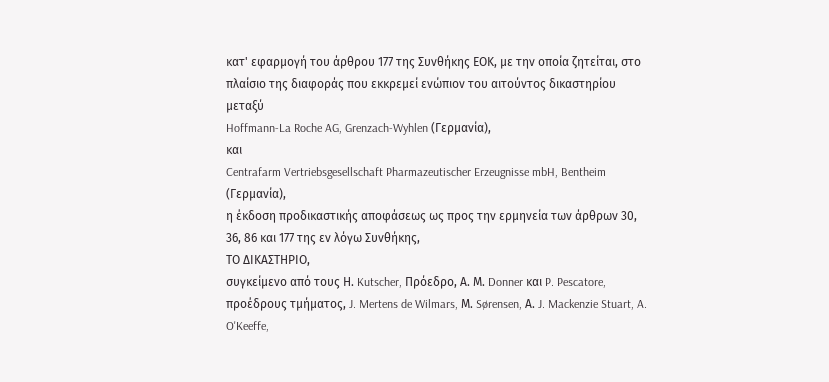κατ' εφαρμογή του άρθρου 177 της Συνθήκης ΕΟΚ, με την οποία ζητείται, στο πλαίσιο της διαφοράς που εκκρεμεί ενώπιον του αιτούντος δικαστηρίου μεταξύ
Hoffmann-La Roche AG, Grenzach-Wyhlen (Γερμανία),
και
Centrafarm Vertriebsgesellschaft Pharmazeutischer Erzeugnisse mbH, Bentheim (Γερμανία),
η έκδοση προδικαστικής αποφάσεως ως προς την ερμηνεία των άρθρων 30, 36, 86 και 177 της εν λόγω Συνθήκης,
ΤΟ ΔΙΚΑΣΤΗΡΙΟ,
συγκείμενο από τους Η. Kutscher, Πρόεδρο, Α. Μ. Donner και P. Pescatore, προέδρους τμήματος, J. Mertens de Wilmars, Μ. Sørensen, Α. J. Mackenzie Stuart, A. O'Keeffe,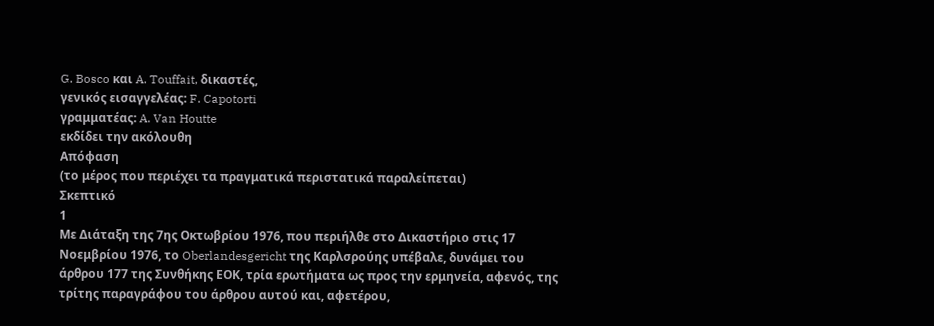G. Bosco και A. Touffait, δικαστές,
γενικός εισαγγελέας: F. Capotorti
γραμματέας: A. Van Houtte
εκδίδει την ακόλουθη
Απόφαση
(το μέρος που περιέχει τα πραγματικά περιστατικά παραλείπεται)
Σκεπτικό
1
Με Διάταξη της 7ης Οκτωβρίου 1976, που περιήλθε στο Δικαστήριο στις 17 Νοεμβρίου 1976, το Oberlandesgericht της Καρλσρούης υπέβαλε, δυνάμει του άρθρου 177 της Συνθήκης ΕΟΚ, τρία ερωτήματα ως προς την ερμηνεία, αφενός, της τρίτης παραγράφου του άρθρου αυτού και, αφετέρου,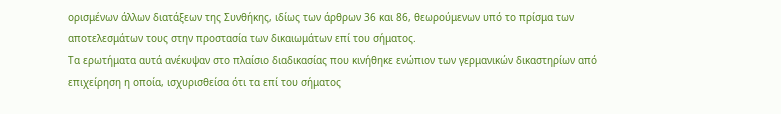ορισμένων άλλων διατάξεων της Συνθήκης, ιδίως των άρθρων 36 και 86, θεωρούμενων υπό το πρίσμα των αποτελεσμάτων τους στην προστασία των δικαιωμάτων επί του σήματος.
Τα ερωτήματα αυτά ανέκυψαν στο πλαίσιο διαδικασίας που κινήθηκε ενώπιον των γερμανικών δικαστηρίων από επιχείρηση η οποία, ισχυρισθείσα ότι τα επί του σήματος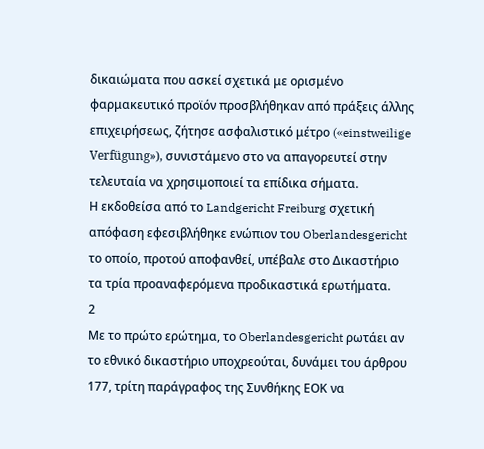δικαιώματα που ασκεί σχετικά με ορισμένο φαρμακευτικό προϊόν προσβλήθηκαν από πράξεις άλλης επιχειρήσεως, ζήτησε ασφαλιστικό μέτρο («einstweilige Verfügung»), συνιστάμενο στο να απαγορευτεί στην τελευταία να χρησιμοποιεί τα επίδικα σήματα.
Η εκδοθείσα από το Landgericht Freiburg σχετική απόφαση εφεσιβλήθηκε ενώπιον του Oberlandesgericht το οποίο, προτού αποφανθεί, υπέβαλε στο Δικαστήριο τα τρία προαναφερόμενα προδικαστικά ερωτήματα.
2
Με το πρώτο ερώτημα, το Oberlandesgericht ρωτάει αν το εθνικό δικαστήριο υποχρεούται, δυνάμει του άρθρου 177, τρίτη παράγραφος της Συνθήκης ΕΟΚ να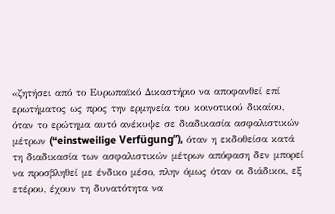«ζητήσει από το Ευρωπαϊκό Δικαστήριο να αποφανθεί επί ερωτήματος ως προς την ερμηνεία του κοινοτικού δικαίου, όταν το ερώτημα αυτό ανέκυψε σε διαδικασία ασφαλιστικών μέτρων (“einstweilige Verfügung”), όταν η εκδοθείσα κατά τη διαδικασία των ασφαλιστικών μέτρων απόφαση δεν μπορεί να προσβληθεί με ένδικο μέσο, πλην όμως όταν οι διάδικοι, εξ ετέρου, έχουν τη δυνατότητα να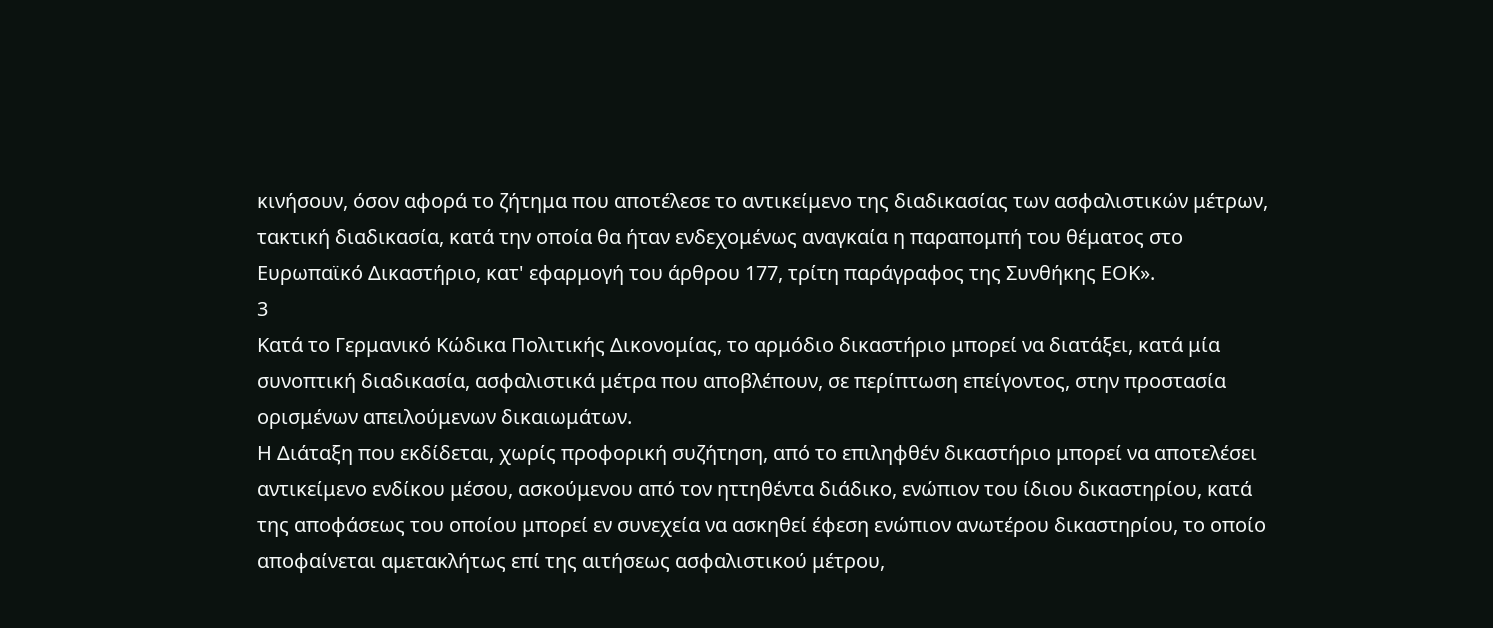κινήσουν, όσον αφορά το ζήτημα που αποτέλεσε το αντικείμενο της διαδικασίας των ασφαλιστικών μέτρων, τακτική διαδικασία, κατά την οποία θα ήταν ενδεχομένως αναγκαία η παραπομπή του θέματος στο Ευρωπαϊκό Δικαστήριο, κατ' εφαρμογή του άρθρου 177, τρίτη παράγραφος της Συνθήκης ΕΟΚ».
3
Κατά το Γερμανικό Κώδικα Πολιτικής Δικονομίας, το αρμόδιο δικαστήριο μπορεί να διατάξει, κατά μία συνοπτική διαδικασία, ασφαλιστικά μέτρα που αποβλέπουν, σε περίπτωση επείγοντος, στην προστασία ορισμένων απειλούμενων δικαιωμάτων.
Η Διάταξη που εκδίδεται, χωρίς προφορική συζήτηση, από το επιληφθέν δικαστήριο μπορεί να αποτελέσει αντικείμενο ενδίκου μέσου, ασκούμενου από τον ηττηθέντα διάδικο, ενώπιον του ίδιου δικαστηρίου, κατά της αποφάσεως του οποίου μπορεί εν συνεχεία να ασκηθεί έφεση ενώπιον ανωτέρου δικαστηρίου, το οποίο αποφαίνεται αμετακλήτως επί της αιτήσεως ασφαλιστικού μέτρου,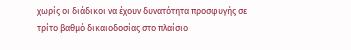χωρίς οι διάδικοι να έχουν δυνατότητα προσφυγής σε τρίτο βαθμό δικαιοδοσίας στο πλαίσιο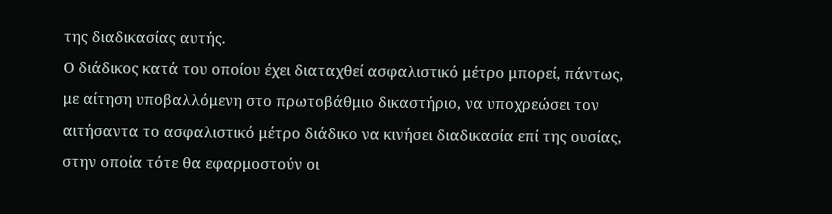της διαδικασίας αυτής.
Ο διάδικος κατά του οποίου έχει διαταχθεί ασφαλιστικό μέτρο μπορεί, πάντως, με αίτηση υποβαλλόμενη στο πρωτοβάθμιο δικαστήριο, να υποχρεώσει τον αιτήσαντα το ασφαλιστικό μέτρο διάδικο να κινήσει διαδικασία επί της ουσίας, στην οποία τότε θα εφαρμοστούν οι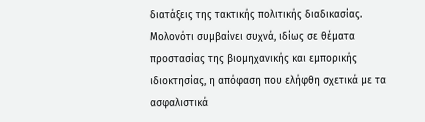διατάξεις της τακτικής πολιτικής διαδικασίας.
Μολονότι συμβαίνει συχνά, ιδίως σε θέματα προστασίας της βιομηχανικής και εμπορικής ιδιοκτησίας, η απόφαση που ελήφθη σχετικά με τα ασφαλιστικά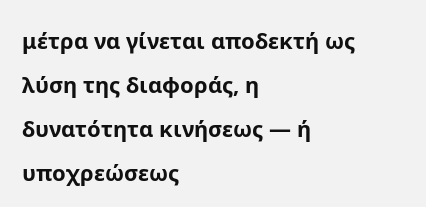μέτρα να γίνεται αποδεκτή ως λύση της διαφοράς, η δυνατότητα κινήσεως — ή υποχρεώσεως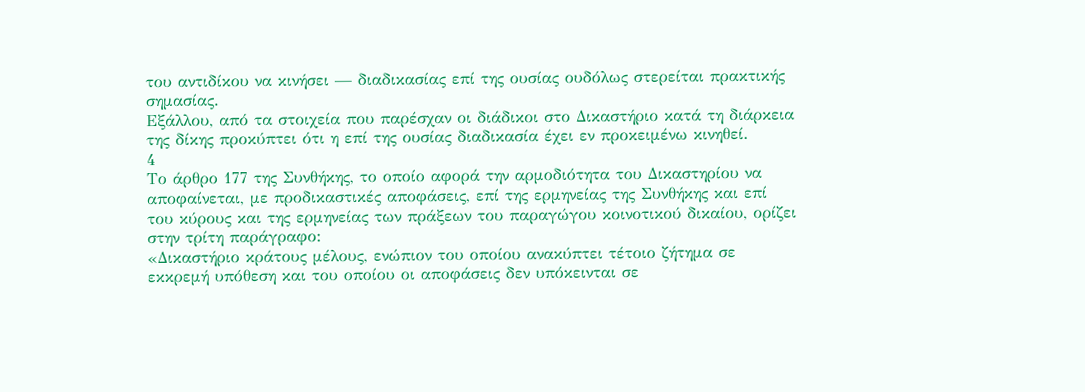του αντιδίκου να κινήσει — διαδικασίας επί της ουσίας ουδόλως στερείται πρακτικής σημασίας.
Εξάλλου, από τα στοιχεία που παρέσχαν οι διάδικοι στο Δικαστήριο κατά τη διάρκεια της δίκης προκύπτει ότι η επί της ουσίας διαδικασία έχει εν προκειμένω κινηθεί.
4
Το άρθρο 177 της Συνθήκης, το οποίο αφορά την αρμοδιότητα του Δικαστηρίου να αποφαίνεται, με προδικαστικές αποφάσεις, επί της ερμηνείας της Συνθήκης και επί του κύρους και της ερμηνείας των πράξεων του παραγώγου κοινοτικού δικαίου, ορίζει στην τρίτη παράγραφο:
«Δικαστήριο κράτους μέλους, ενώπιον του οποίου ανακύπτει τέτοιο ζήτημα σε εκκρεμή υπόθεση και του οποίου οι αποφάσεις δεν υπόκεινται σε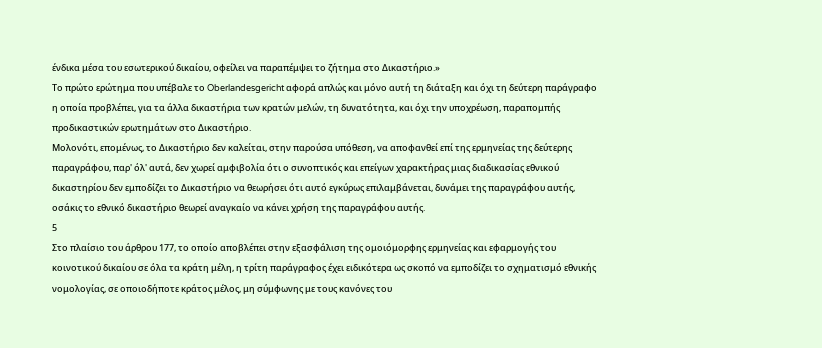ένδικα μέσα του εσωτερικού δικαίου, οφείλει να παραπέμψει το ζήτημα στο Δικαστήριο.»
Το πρώτο ερώτημα που υπέβαλε το Oberlandesgericht αφορά απλώς και μόνο αυτή τη διάταξη και όχι τη δεύτερη παράγραφο η οποία προβλέπει, για τα άλλα δικαστήρια των κρατών μελών, τη δυνατότητα, και όχι την υποχρέωση, παραπομπής προδικαστικών ερωτημάτων στο Δικαστήριο.
Μολονότι, επομένως, το Δικαστήριο δεν καλείται, στην παρούσα υπόθεση, να αποφανθεί επί της ερμηνείας της δεύτερης παραγράφου, παρ' όλ' αυτά, δεν χωρεί αμφιβολία ότι ο συνοπτικός και επείγων χαρακτήρας μιας διαδικασίας εθνικού δικαστηρίου δεν εμποδίζει το Δικαστήριο να θεωρήσει ότι αυτό εγκύρως επιλαμβάνεται, δυνάμει της παραγράφου αυτής, οσάκις το εθνικό δικαστήριο θεωρεί αναγκαίο να κάνει χρήση της παραγράφου αυτής.
5
Στο πλαίσιο του άρθρου 177, το οποίο αποβλέπει στην εξασφάλιση της ομοιόμορφης ερμηνείας και εφαρμογής του κοινοτικού δικαίου σε όλα τα κράτη μέλη, η τρίτη παράγραφος έχει ειδικότερα ως σκοπό να εμποδίζει το σχηματισμό εθνικής νομολογίας, σε οποιοδήποτε κράτος μέλος, μη σύμφωνης με τους κανόνες του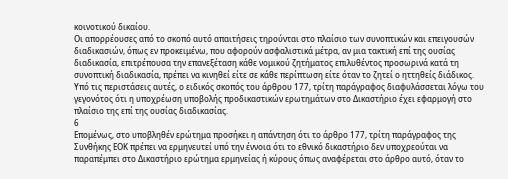κοινοτικού δικαίου.
Οι απορρέουσες από το σκοπό αυτό απαιτήσεις τηρούνται στο πλαίσιο των συνοπτικών και επειγουσών διαδικασιών, όπως εν προκειμένω, που αφορούν ασφαλιστικά μέτρα, αν μια τακτική επί της ουσίας διαδικασία, επιτρέπουσα την επανεξέταση κάθε νομικού ζητήματος επιλυθέντος προσωρινά κατά τη συνοπτική διαδικασία, πρέπει να κινηθεί είτε σε κάθε περίπτωση είτε όταν το ζητεί ο ηττηθείς διάδικος.
Υπό τις περιστάσεις αυτές, ο ειδικός σκοπός του άρθρου 177, τρίτη παράγραφος διαφυλάσσεται λόγω του γεγονότος ότι η υποχρέωση υποβολής προδικαστικών ερωτημάτων στο Δικαστήριο έχει εφαρμογή στο πλαίσιο της επί της ουσίας διαδικασίας.
6
Επομένως, στο υποβληθέν ερώτημα προσήκει η απάντηση ότι το άρθρο 177, τρίτη παράγραφος της Συνθήκης ΕΟΚ πρέπει να ερμηνευτεί υπό την έννοια ότι το εθνικό δικαστήριο δεν υποχρεούται να παραπέμπει στο Δικαστήριο ερώτημα ερμηνείας ή κύρους όπως αναφέρεται στο άρθρο αυτό, όταν το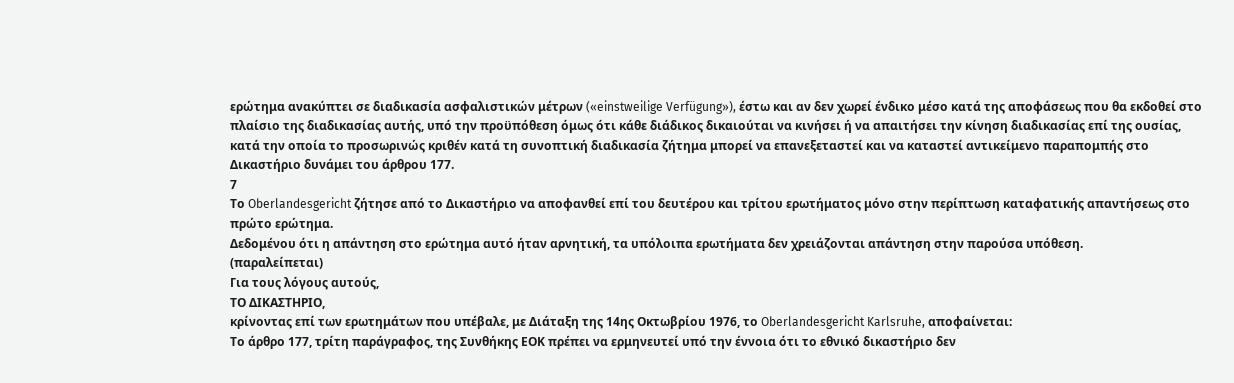ερώτημα ανακύπτει σε διαδικασία ασφαλιστικών μέτρων («einstweilige Verfügung»), έστω και αν δεν χωρεί ένδικο μέσο κατά της αποφάσεως που θα εκδοθεί στο πλαίσιο της διαδικασίας αυτής, υπό την προϋπόθεση όμως ότι κάθε διάδικος δικαιούται να κινήσει ή να απαιτήσει την κίνηση διαδικασίας επί της ουσίας, κατά την οποία το προσωρινώς κριθέν κατά τη συνοπτική διαδικασία ζήτημα μπορεί να επανεξεταστεί και να καταστεί αντικείμενο παραπομπής στο Δικαστήριο δυνάμει του άρθρου 177.
7
Το Oberlandesgericht ζήτησε από το Δικαστήριο να αποφανθεί επί του δευτέρου και τρίτου ερωτήματος μόνο στην περίπτωση καταφατικής απαντήσεως στο πρώτο ερώτημα.
Δεδομένου ότι η απάντηση στο ερώτημα αυτό ήταν αρνητική, τα υπόλοιπα ερωτήματα δεν χρειάζονται απάντηση στην παρούσα υπόθεση.
(παραλείπεται)
Για τους λόγους αυτούς,
ΤΟ ΔΙΚΑΣΤΗΡΙΟ,
κρίνοντας επί των ερωτημάτων που υπέβαλε, με Διάταξη της 14ης Οκτωβρίου 1976, το Oberlandesgericht Karlsruhe, αποφαίνεται:
Το άρθρο 177, τρίτη παράγραφος, της Συνθήκης ΕΟΚ πρέπει να ερμηνευτεί υπό την έννοια ότι το εθνικό δικαστήριο δεν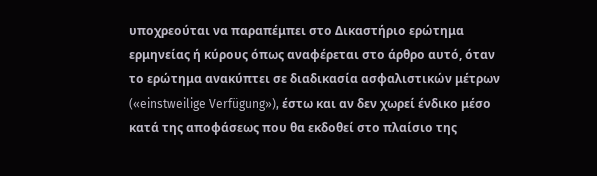υποχρεούται να παραπέμπει στο Δικαστήριο ερώτημα ερμηνείας ή κύρους όπως αναφέρεται στο άρθρο αυτό, όταν το ερώτημα ανακύπτει σε διαδικασία ασφαλιστικών μέτρων («einstweilige Verfügung»), έστω και αν δεν χωρεί ένδικο μέσο κατά της αποφάσεως που θα εκδοθεί στο πλαίσιο της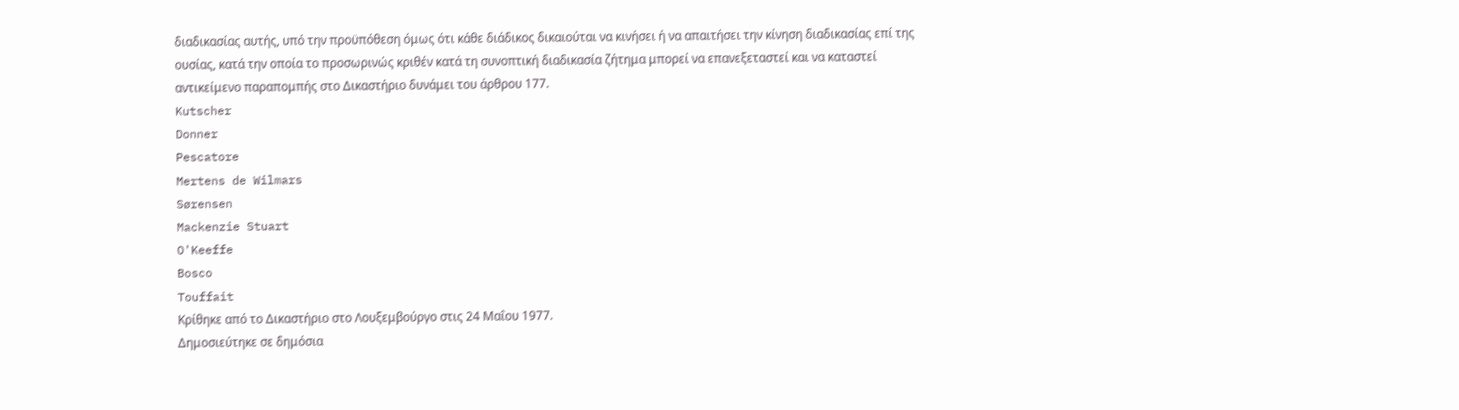διαδικασίας αυτής, υπό την προϋπόθεση όμως ότι κάθε διάδικος δικαιούται να κινήσει ή να απαιτήσει την κίνηση διαδικασίας επί της ουσίας, κατά την οποία το προσωρινώς κριθέν κατά τη συνοπτική διαδικασία ζήτημα μπορεί να επανεξεταστεί και να καταστεί αντικείμενο παραπομπής στο Δικαστήριο δυνάμει του άρθρου 177.
Kutscher
Donner
Pescatore
Mertens de Wilmars
Sørensen
Mackenzie Stuart
O'Keeffe
Bosco
Touffait
Κρίθηκε από το Δικαστήριο στο Λουξεμβούργο στις 24 Μαΐου 1977.
Δημοσιεύτηκε σε δημόσια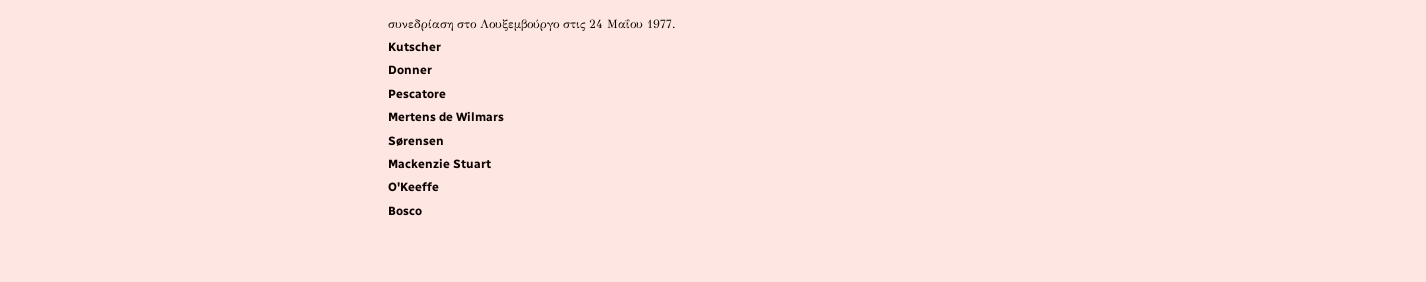συνεδρίαση στο Λουξεμβούργο στις 24 Μαΐου 1977.
Kutscher
Donner
Pescatore
Mertens de Wilmars
Sørensen
Mackenzie Stuart
O'Keeffe
Bosco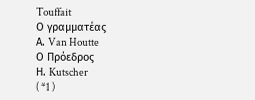Touffait
Ο γραμματέας
Α. Van Houtte
Ο Πρόεδρος
Η. Kutscher
( *1 )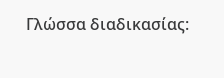Γλώσσα διαδικασίας: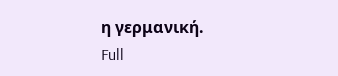η γερμανική.
Full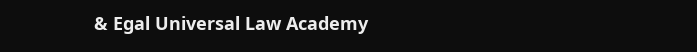& Egal Universal Law Academy